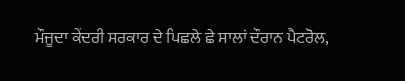ਮੌਜੂਦਾ ਕੇਂਦਰੀ ਸਰਕਾਰ ਦੇ ਪਿਛਲੇ ਛੇ ਸਾਲਾਂ ਦੌਰਾਨ ਪੈਟਰੋਲ,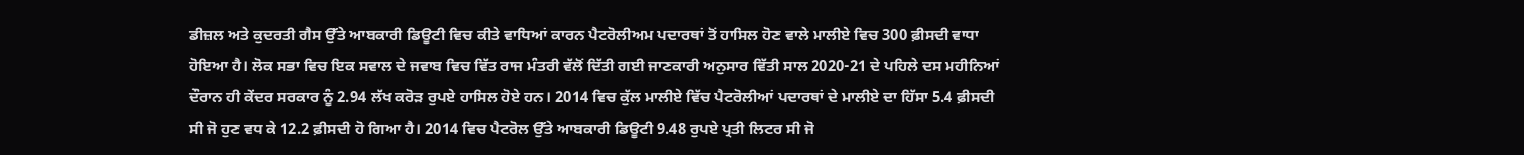ਡੀਜ਼ਲ ਅਤੇ ਕੁਦਰਤੀ ਗੈਸ ਉੱਤੇ ਆਬਕਾਰੀ ਡਿਊਟੀ ਵਿਚ ਕੀਤੇ ਵਾਧਿਆਂ ਕਾਰਨ ਪੈਟਰੋਲੀਅਮ ਪਦਾਰਥਾਂ ਤੋਂ ਹਾਸਿਲ ਹੋਣ ਵਾਲੇ ਮਾਲੀਏ ਵਿਚ 300 ਫ਼ੀਸਦੀ ਵਾਧਾ ਹੋਇਆ ਹੈ। ਲੋਕ ਸਭਾ ਵਿਚ ਇਕ ਸਵਾਲ ਦੇ ਜਵਾਬ ਵਿਚ ਵਿੱਤ ਰਾਜ ਮੰਤਰੀ ਵੱਲੋਂ ਦਿੱਤੀ ਗਈ ਜਾਣਕਾਰੀ ਅਨੁਸਾਰ ਵਿੱਤੀ ਸਾਲ 2020-21 ਦੇ ਪਹਿਲੇ ਦਸ ਮਹੀਨਿਆਂ ਦੌਰਾਨ ਹੀ ਕੇਂਦਰ ਸਰਕਾਰ ਨੂੰ 2.94 ਲੱਖ ਕਰੋੜ ਰੁਪਏ ਹਾਸਿਲ ਹੋਏ ਹਨ। 2014 ਵਿਚ ਕੁੱਲ ਮਾਲੀਏ ਵਿੱਚ ਪੈਟਰੋਲੀਆਂ ਪਦਾਰਥਾਂ ਦੇ ਮਾਲੀਏ ਦਾ ਹਿੱਸਾ 5.4 ਫ਼ੀਸਦੀ ਸੀ ਜੋ ਹੁਣ ਵਧ ਕੇ 12.2 ਫ਼ੀਸਦੀ ਹੋ ਗਿਆ ਹੈ। 2014 ਵਿਚ ਪੈਟਰੋਲ ਉੱਤੇ ਆਬਕਾਰੀ ਡਿਊਟੀ 9.48 ਰੁਪਏ ਪ੍ਰਤੀ ਲਿਟਰ ਸੀ ਜੋ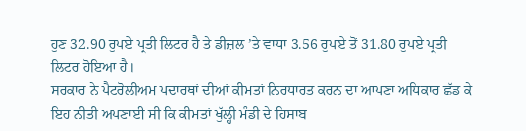ਹੁਣ 32.90 ਰੁਪਏ ਪ੍ਰਤੀ ਲਿਟਰ ਹੈ ਤੇ ਡੀਜ਼ਲ ’ਤੇ ਵਾਧਾ 3.56 ਰੁਪਏ ਤੋਂ 31.80 ਰੁਪਏ ਪ੍ਰਤੀ ਲਿਟਰ ਹੋਇਆ ਹੈ।
ਸਰਕਾਰ ਨੇ ਪੈਟਰੋਲੀਅਮ ਪਦਾਰਥਾਂ ਦੀਆਂ ਕੀਮਤਾਂ ਨਿਰਧਾਰਤ ਕਰਨ ਦਾ ਆਪਣਾ ਅਧਿਕਾਰ ਛੱਡ ਕੇ ਇਹ ਨੀਤੀ ਅਪਣਾਈ ਸੀ ਕਿ ਕੀਮਤਾਂ ਖੁੱਲ੍ਹੀ ਮੰਡੀ ਦੇ ਹਿਸਾਬ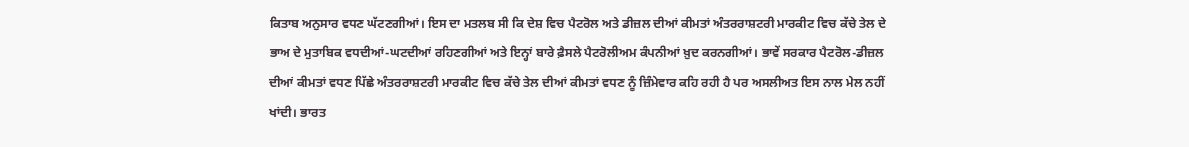ਕਿਤਾਬ ਅਨੁਸਾਰ ਵਧਣ ਘੱਟਣਗੀਆਂ। ਇਸ ਦਾ ਮਤਲਬ ਸੀ ਕਿ ਦੇਸ਼ ਵਿਚ ਪੈਟਰੋਲ ਅਤੇ ਡੀਜ਼ਲ ਦੀਆਂ ਕੀਮਤਾਂ ਅੰਤਰਰਾਸ਼ਟਰੀ ਮਾਰਕੀਟ ਵਿਚ ਕੱਚੇ ਤੇਲ ਦੇ ਭਾਅ ਦੇ ਮੁਤਾਬਿਕ ਵਧਦੀਆਂ-ਘਟਦੀਆਂ ਰਹਿਣਗੀਆਂ ਅਤੇ ਇਨ੍ਹਾਂ ਬਾਰੇ ਫ਼ੈਸਲੇ ਪੈਟਰੋਲੀਅਮ ਕੰਪਨੀਆਂ ਖ਼ੁਦ ਕਰਨਗੀਆਂ। ਭਾਵੇਂ ਸਰਕਾਰ ਪੈਟਰੋਲ-ਡੀਜ਼ਲ ਦੀਆਂ ਕੀਮਤਾਂ ਵਧਣ ਪਿੱਛੇ ਅੰਤਰਰਾਸ਼ਟਰੀ ਮਾਰਕੀਟ ਵਿਚ ਕੱਚੇ ਤੇਲ ਦੀਆਂ ਕੀਮਤਾਂ ਵਧਣ ਨੂੰ ਜ਼ਿੰਮੇਵਾਰ ਕਹਿ ਰਹੀ ਹੈ ਪਰ ਅਸਲੀਅਤ ਇਸ ਨਾਲ ਮੇਲ ਨਹੀਂ ਖਾਂਦੀ। ਭਾਰਤ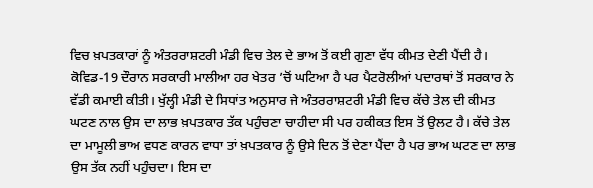ਵਿਚ ਖ਼ਪਤਕਾਰਾਂ ਨੂੰ ਅੰਤਰਰਾਸ਼ਟਰੀ ਮੰਡੀ ਵਿਚ ਤੇਲ ਦੇ ਭਾਅ ਤੋਂ ਕਈ ਗੁਣਾ ਵੱਧ ਕੀਮਤ ਦੇਣੀ ਪੈਂਦੀ ਹੈ।
ਕੋਵਿਡ-19 ਦੌਰਾਨ ਸਰਕਾਰੀ ਮਾਲੀਆ ਹਰ ਖੇਤਰ ’ਚੋਂ ਘਟਿਆ ਹੈ ਪਰ ਪੈਟਰੋਲੀਆਂ ਪਦਾਰਥਾਂ ਤੋਂ ਸਰਕਾਰ ਨੇ ਵੱਡੀ ਕਮਾਈ ਕੀਤੀ। ਖੁੱਲ੍ਹੀ ਮੰਡੀ ਦੇ ਸਿਧਾਂਤ ਅਨੁਸਾਰ ਜੇ ਅੰਤਰਰਾਸ਼ਟਰੀ ਮੰਡੀ ਵਿਚ ਕੱਚੇ ਤੇਲ ਦੀ ਕੀਮਤ ਘਟਣ ਨਾਲ ਉਸ ਦਾ ਲਾਭ ਖ਼ਪਤਕਾਰ ਤੱਕ ਪਹੁੰਚਣਾ ਚਾਹੀਦਾ ਸੀ ਪਰ ਹਕੀਕਤ ਇਸ ਤੋਂ ਉਲਟ ਹੈ। ਕੱਚੇ ਤੇਲ ਦਾ ਮਾਮੂਲੀ ਭਾਅ ਵਧਣ ਕਾਰਨ ਵਾਧਾ ਤਾਂ ਖ਼ਪਤਕਾਰ ਨੂੰ ਉਸੇ ਦਿਨ ਤੋਂ ਦੇਣਾ ਪੈਂਦਾ ਹੈ ਪਰ ਭਾਅ ਘਟਣ ਦਾ ਲਾਭ ਉਸ ਤੱਕ ਨਹੀਂ ਪਹੁੰਚਦਾ। ਇਸ ਦਾ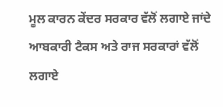ਮੂਲ ਕਾਰਨ ਕੇਂਦਰ ਸਰਕਾਰ ਵੱਲੋਂ ਲਗਾਏ ਜਾਂਦੇ ਆਬਕਾਰੀ ਟੈਕਸ ਅਤੇ ਰਾਜ ਸਰਕਾਰਾਂ ਵੱਲੋਂ ਲਗਾਏ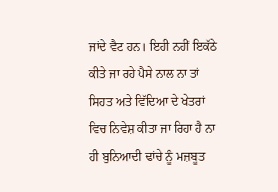ਜਾਂਦੇ ਵੈਟ ਹਨ। ਇਹੀ ਨਹੀਂ ਇਕੱਠੇ ਕੀਤੇ ਜਾ ਰਹੇ ਪੈਸੇ ਨਾਲ ਨਾ ਤਾਂ ਸਿਹਤ ਅਤੇ ਵਿੱਦਿਆ ਦੇ ਖੇਤਰਾਂ ਵਿਚ ਨਿਵੇਸ਼ ਕੀਤਾ ਜਾ ਰਿਹਾ ਹੈ ਨਾ ਹੀ ਬੁਨਿਆਦੀ ਢਾਂਚੇ ਨੂੰ ਮਜ਼ਬੂਤ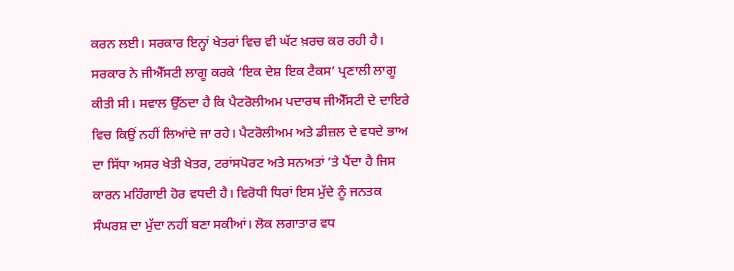ਕਰਨ ਲਈ। ਸਰਕਾਰ ਇਨ੍ਹਾਂ ਖੇਤਰਾਂ ਵਿਚ ਵੀ ਘੱਟ ਖ਼ਰਚ ਕਰ ਰਹੀ ਹੈ। ਸਰਕਾਰ ਨੇ ਜੀਐੱਸਟੀ ਲਾਗੂ ਕਰਕੇ ‘ਇਕ ਦੇਸ਼ ਇਕ ਟੈਕਸ’ ਪ੍ਰਣਾਲੀ ਲਾਗੂ ਕੀਤੀ ਸੀ। ਸਵਾਲ ਉੱਠਦਾ ਹੈ ਕਿ ਪੈਟਰੋਲੀਅਮ ਪਦਾਰਥ ਜੀਐੱਸਟੀ ਦੇ ਦਾਇਰੇ ਵਿਚ ਕਿਉਂ ਨਹੀਂ ਲਿਆਂਦੇ ਜਾ ਰਹੇ। ਪੈਟਰੋਲੀਅਮ ਅਤੇ ਡੀਜ਼ਲ ਦੇ ਵਧਦੇ ਭਾਅ ਦਾ ਸਿੱਧਾ ਅਸਰ ਖੇਤੀ ਖੇਤਰ, ਟਰਾਂਸਪੋਰਟ ਅਤੇ ਸਨਅਤਾਂ ’ਤੇ ਪੈਂਦਾ ਹੈ ਜਿਸ ਕਾਰਨ ਮਹਿੰਗਾਈ ਹੋਰ ਵਧਦੀ ਹੈ। ਵਿਰੋਧੀ ਧਿਰਾਂ ਇਸ ਮੁੱਦੇ ਨੂੰ ਜਨਤਕ ਸੰਘਰਸ਼ ਦਾ ਮੁੱਦਾ ਨਹੀਂ ਬਣਾ ਸਕੀਆਂ। ਲੋਕ ਲਗਾਤਾਰ ਵਧ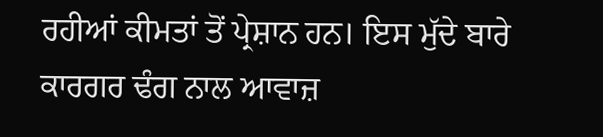ਰਹੀਆਂ ਕੀਮਤਾਂ ਤੋਂ ਪ੍ਰੇਸ਼ਾਨ ਹਨ। ਇਸ ਮੁੱਦੇ ਬਾਰੇ ਕਾਰਗਰ ਢੰਗ ਨਾਲ ਆਵਾਜ਼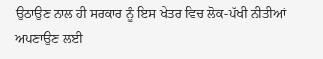ਉਠਾਉਣ ਨਾਲ ਹੀ ਸਰਕਾਰ ਨੂੰ ਇਸ ਖੇਤਰ ਵਿਚ ਲੋਕ-ਪੱਖੀ ਨੀਤੀਆਂ ਅਪਣਾਉਣ ਲਈ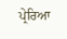ਪ੍ਰੇਰਿਆ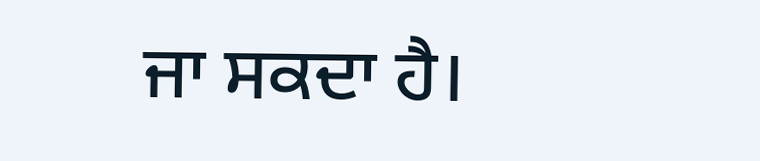ਜਾ ਸਕਦਾ ਹੈ।